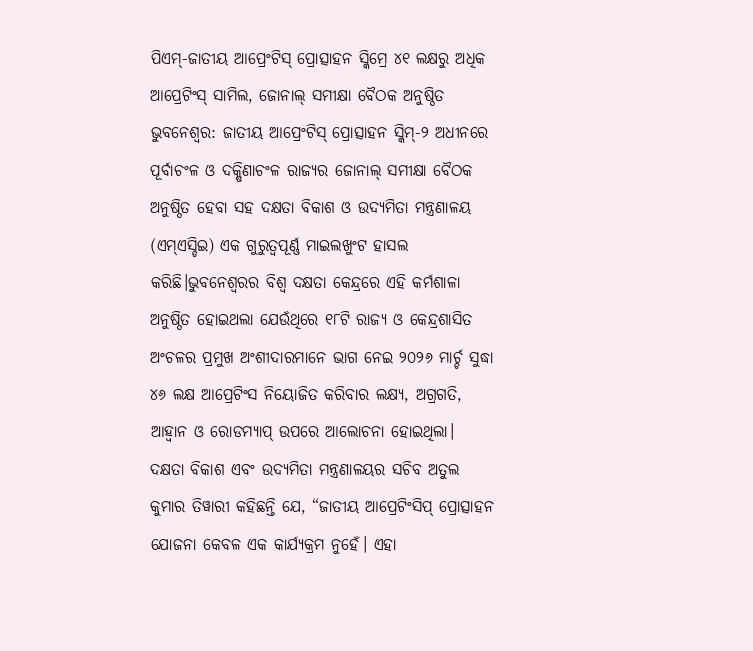ପିଏମ୍-ଜାତୀୟ ଆପ୍ରେଂଟିସ୍ ପ୍ରୋତ୍ସାହନ ସ୍କିମ୍ରେ ୪୧ ଲକ୍ଷରୁ ଅଧିକ ଆପ୍ରେଟିଂସ୍ ସାମିଲ, ଜୋନାଲ୍ ସମୀକ୍ଷା ବୈଠକ ଅନୁଷ୍ଠିତ
ଭୁବନେଶ୍ୱର: ଜାତୀୟ ଆପ୍ରେଂଟିସ୍ ପ୍ରୋତ୍ସାହନ ସ୍କିମ୍-୨ ଅଧୀନରେ ପୂର୍ବାଚଂଳ ଓ ଦକ୍ଷିଣାଚଂଳ ରାଜ୍ୟର ଜୋନାଲ୍ ସମୀକ୍ଷା ବୈଠକ ଅନୁଷ୍ଠିତ ହେବା ସହ ଦକ୍ଷତା ବିକାଶ ଓ ଉଦ୍ୟମିତା ମନ୍ତ୍ରଣାଳୟ (ଏମ୍ଏସ୍ଡିଇ) ଏକ ଗୁରୁତ୍ୱପୂର୍ଣ୍ଣ ମାଇଲଖୁଂଟ ହାସଲ କରିଛି।ଭୁବନେଶ୍ୱରର ବିଶ୍ୱ ଦକ୍ଷତା କେନ୍ଦ୍ରରେ ଏହି କର୍ମଶାଳା ଅନୁଷ୍ଠିତ ହୋଇଥଲା ଯେଉଁଥିରେ ୧୮ଟି ରାଜ୍ୟ ଓ କେନ୍ଦ୍ରଶାସିତ ଅଂଚଳର ପ୍ରମୁଖ ଅଂଶୀଦାରମାନେ ଭାଗ ନେଇ ୨୦୨୬ ମାର୍ଚ୍ଚ ସୁଦ୍ଧା ୪୬ ଲକ୍ଷ ଆପ୍ରେଟିଂସ ନିୟୋଜିତ କରିବାର ଲକ୍ଷ୍ୟ, ଅଗ୍ରଗତି, ଆହ୍ୱାନ ଓ ରୋଡମ୍ୟାପ୍ ଉପରେ ଆଲୋଚନା ହୋଇଥିଲା।
ଦକ୍ଷତା ବିକାଶ ଏବଂ ଉଦ୍ୟମିତା ମନ୍ତ୍ରଣାଳୟର ସଚିବ ଅତୁଲ କୁମାର ତିୱାରୀ କହିଛନ୍ତି ଯେ, “ଜାତୀୟ ଆପ୍ରେଟିଂସିପ୍ ପ୍ରୋତ୍ସାହନ ଯୋଜନା କେବଳ ଏକ କାର୍ଯ୍ୟକ୍ରମ ନୁହେଁ। ଏହା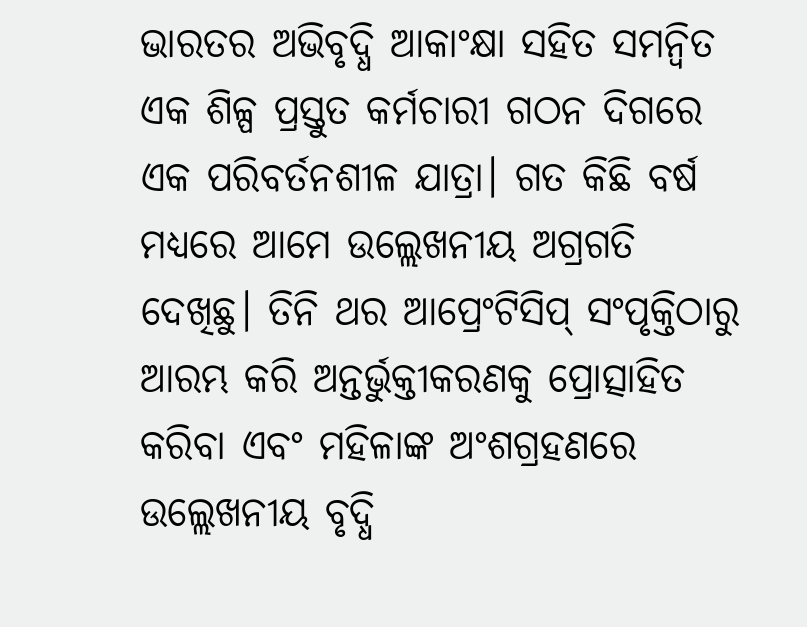ଭାରତର ଅଭିବୃଦ୍ଧି ଆକାଂକ୍ଷା ସହିତ ସମନ୍ୱିତ ଏକ ଶିଳ୍ପ ପ୍ରସ୍ତୁତ କର୍ମଚାରୀ ଗଠନ ଦିଗରେ ଏକ ପରିବର୍ତନଶୀଳ ଯାତ୍ରା। ଗତ କିଛି ବର୍ଷ ମଧ୍ୟରେ ଆମେ ଉଲ୍ଲେଖନୀୟ ଅଗ୍ରଗତି ଦେଖିଛୁ। ତିନି ଥର ଆପ୍ରେଂଟିସିପ୍ ସଂପୃକ୍ତିଠାରୁ ଆରମ୍ଭ କରି ଅନ୍ତର୍ଭୁକ୍ତୀକରଣକୁ ପ୍ରୋତ୍ସାହିତ କରିବା ଏବଂ ମହିଳାଙ୍କ ଅଂଶଗ୍ରହଣରେ ଉଲ୍ଲେଖନୀୟ ବୃଦ୍ଧି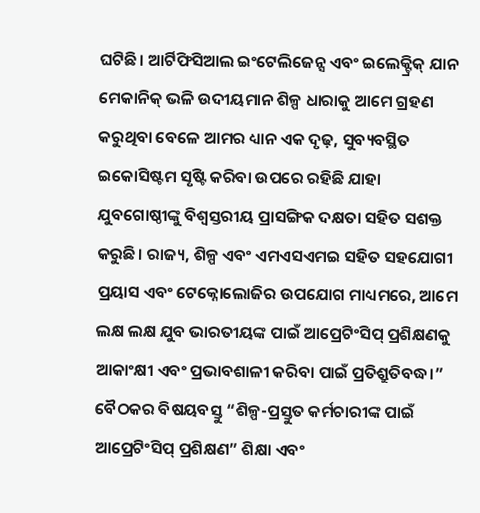ଘଟିଛି। ଆର୍ଟିଫିସିଆଲ ଇଂଟେଲିଜେନ୍ସ ଏବଂ ଇଲେକ୍ଟ୍ରିକ୍ ଯାନ ମେକାନିକ୍ ଭଳି ଉଦୀୟମାନ ଶିଳ୍ପ ଧାରାକୁ ଆମେ ଗ୍ରହଣ କରୁଥିବା ବେଳେ ଆମର ଧ୍ୟାନ ଏକ ଦୃଢ଼, ସୁବ୍ୟବସ୍ଥିତ ଇକୋସିଷ୍ଟମ ସୃଷ୍ଟି କରିବା ଉପରେ ରହିଛି ଯାହା ଯୁବଗୋଷ୍ଠୀଙ୍କୁ ବିଶ୍ୱସ୍ତରୀୟ ପ୍ରାସଙ୍ଗିକ ଦକ୍ଷତା ସହିତ ସଶକ୍ତ କରୁଛି। ରାଜ୍ୟ, ଶିଳ୍ପ ଏବଂ ଏମଏସଏମଇ ସହିତ ସହଯୋଗୀ ପ୍ରୟାସ ଏବଂ ଟେକ୍ନୋଲୋଜିର ଉପଯୋଗ ମାଧ୍ୟମରେ, ଆମେ ଲକ୍ଷ ଲକ୍ଷ ଯୁବ ଭାରତୀୟଙ୍କ ପାଇଁ ଆପ୍ରେଟିଂସିପ୍ ପ୍ରଶିକ୍ଷଣକୁ ଆକାଂକ୍ଷୀ ଏବଂ ପ୍ରଭାବଶାଳୀ କରିବା ପାଇଁ ପ୍ରତିଶ୍ରୁତିବଦ୍ଧ।”
ବୈଠକର ବିଷୟବସ୍ତୁ “ଶିଳ୍ପ-ପ୍ରସ୍ତୁତ କର୍ମଚାରୀଙ୍କ ପାଇଁ ଆପ୍ରେଟିଂସିପ୍ ପ୍ରଶିକ୍ଷଣ” ଶିକ୍ଷା ଏବଂ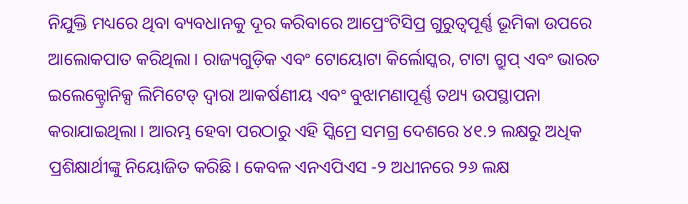ନିଯୁକ୍ତି ମଧ୍ୟରେ ଥିବା ବ୍ୟବଧାନକୁ ଦୂର କରିବାରେ ଆପ୍ରେଂଟିସିପ୍ର ଗୁରୁତ୍ୱପୂର୍ଣ୍ଣ ଭୂମିକା ଉପରେ ଆଲୋକପାତ କରିଥିଲା। ରାଜ୍ୟଗୁଡ଼ିକ ଏବଂ ଟୋୟୋଟା କିର୍ଲୋସ୍କର, ଟାଟା ଗ୍ରୁପ୍ ଏବଂ ଭାରତ ଇଲେକ୍ଟ୍ରୋନିକ୍ସ ଲିମିଟେଡ୍ ଦ୍ୱାରା ଆକର୍ଷଣୀୟ ଏବଂ ବୁଝାମଣାପୂର୍ଣ୍ଣ ତଥ୍ୟ ଉପସ୍ଥାପନା କରାଯାଇଥିଲା। ଆରମ୍ଭ ହେବା ପରଠାରୁ ଏହି ସ୍କିମ୍ରେ ସମଗ୍ର ଦେଶରେ ୪୧.୨ ଲକ୍ଷରୁ ଅଧିକ ପ୍ରଶିକ୍ଷାର୍ଥୀଙ୍କୁ ନିୟୋଜିତ କରିଛି। କେବଳ ଏନଏପିଏସ -୨ ଅଧୀନରେ ୨୬ ଲକ୍ଷ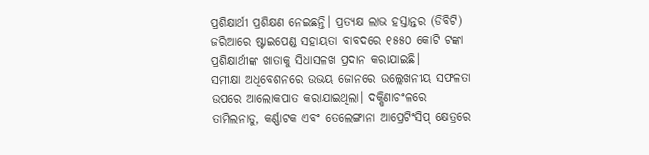ପ୍ରଶିକ୍ଷାର୍ଥୀ ପ୍ରଶିକ୍ଷଣ ନେଇଛନ୍ତି। ପ୍ରତ୍ୟକ୍ଷ ଲାଭ ହସ୍ତାନ୍ତର (ଡିବିଟି) ଜରିଆରେ ଷ୍ଟାଇପେଣ୍ଡ ସହାୟତା ବାବଦରେ ୧୫୫୦ କୋଟି ଟଙ୍କା ପ୍ରଶିକ୍ଷାର୍ଥୀଙ୍କ ଖାତାକୁ ସିଧାସଳଖ ପ୍ରଦାନ କରାଯାଇଛି।
ସମୀକ୍ଷା ଅଧିବେଶନରେ ଉଭୟ ଜୋନରେ ଉଲ୍ଲେଖନୀୟ ସଫଳତା ଉପରେ ଆଲୋକପାତ କରାଯାଇଥିଲା। ଦକ୍ଷିଣାଚଂଳରେ ତାମିଲନାଡୁ, କର୍ଣ୍ଣାଟକ ଏବଂ ତେଲେଙ୍ଗାନା ଆପ୍ରେଟିଂସିପ୍ କ୍ଷେତ୍ରରେ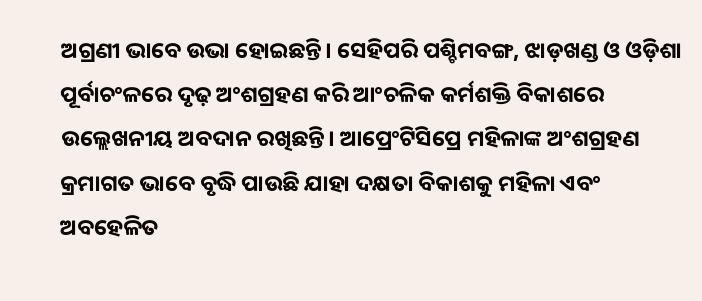ଅଗ୍ରଣୀ ଭାବେ ଉଭା ହୋଇଛନ୍ତି। ସେହିପରି ପଶ୍ଚିମବଙ୍ଗ, ଝାଡ଼ଖଣ୍ଡ ଓ ଓଡ଼ିଶା ପୂର୍ବାଚଂଳରେ ଦୃଢ଼ ଅଂଶଗ୍ରହଣ କରି ଆଂଚଳିକ କର୍ମଶକ୍ତି ବିକାଶରେ ଉଲ୍ଲେଖନୀୟ ଅବଦାନ ରଖିଛନ୍ତି। ଆପ୍ରେଂଟିସିପ୍ରେ ମହିଳାଙ୍କ ଅଂଶଗ୍ରହଣ କ୍ରମାଗତ ଭାବେ ବୃଦ୍ଧି ପାଉଛି ଯାହା ଦକ୍ଷତା ବିକାଶକୁ ମହିଳା ଏବଂ ଅବହେଳିତ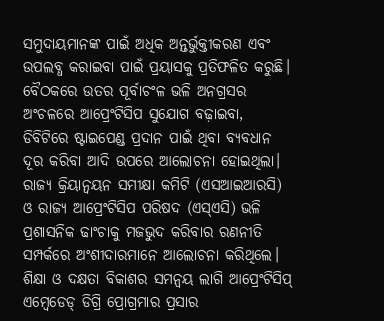ସମୁଦାୟମାନଙ୍କ ପାଇଁ ଅଧିକ ଅନ୍ତର୍ଭୁକ୍ତୀକରଣ ଏବଂ ଉପଲବ୍ଧ କରାଇବା ପାଇଁ ପ୍ରୟାସକୁ ପ୍ରତିଫଳିତ କରୁଛି।
ବୈଠକରେ ଉତର ପୂର୍ବାଚଂଳ ଭଳି ଅନଗ୍ରସର ଅଂଚଳରେ ଆପ୍ରେଂଟିସିପ ସୁଯୋଗ ବଢ଼ାଇବା, ଡିବିଟିରେ ଷ୍ଟାଇପେଣ୍ଡ ପ୍ରଦାନ ପାଇଁ ଥିବା ବ୍ୟବଧାନ ଦୂର କରିବା ଆଦି ଉପରେ ଆଲୋଚନା ହୋଇଥିଲା। ରାଜ୍ୟ କ୍ରିୟାନ୍ୱୟନ ସମୀକ୍ଷା କମିଟି (ଏସଆଇଆରସି) ଓ ରାଜ୍ୟ ଆପ୍ରେଂଟିସିପ ପରିଷଦ (ଏସ୍ଏସି) ଭଳି ପ୍ରଶାସନିକ ଢାଂଚାକୁ ମଜଭୁଦ କରିବାର ରଣନୀତି ସମ୍ପର୍କରେ ଅଂଶୀଦାରମାନେ ଆଲୋଚନା କରିଥିଲେ। ଶିକ୍ଷା ଓ ଦକ୍ଷତା ବିକାଶର ସମନ୍ୱୟ ଲାଗି ଆପ୍ରେଂଟିସିପ୍ ଏମ୍ବେଡେଡ୍ ଡିଗ୍ରି ପ୍ରୋଗ୍ରମାର ପ୍ରସାର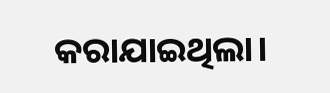କରାଯାଇଥିଲା।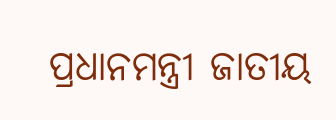ପ୍ରଧାନମନ୍ତ୍ରୀ ଜାତୀୟ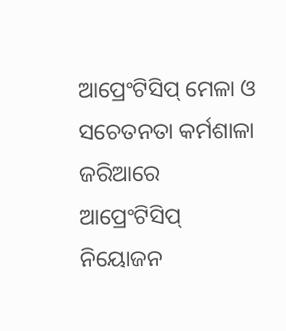ଆପ୍ରେଂଟିସିପ୍ ମେଳା ଓ ସଚେତନତା କର୍ମଶାଳା ଜରିଆରେ ଆପ୍ରେଂଟିସିପ୍ ନିୟୋଜନ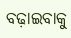ବଢ଼ାଇବାକୁ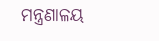ମନ୍ତ୍ରଣାଳୟ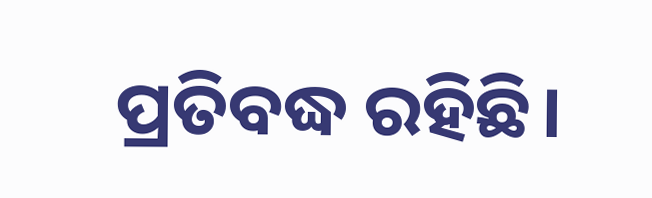ପ୍ରତିବଦ୍ଧ ରହିଛି।